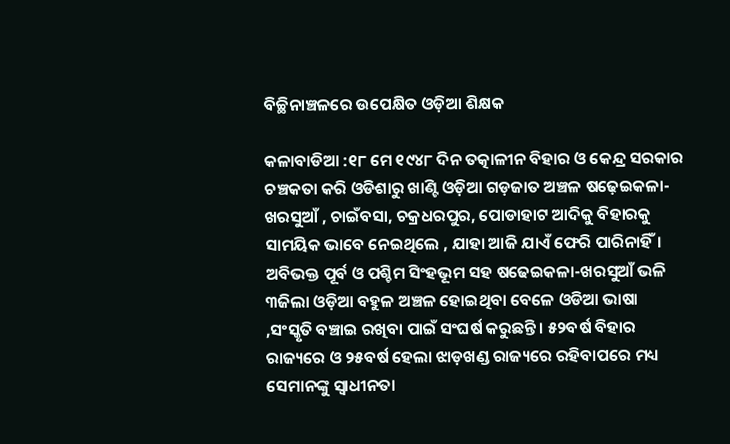ବିଚ୍ଛିନାଞ୍ଚଳରେ ଉପେକ୍ଷିତ ଓଡ଼ିଆ ଶିକ୍ଷକ

କଳାବାଡିଆ :୧୮ ମେ ୧୯୪୮ ଦିନ ତତ୍କାଳୀନ ବିହାର ଓ କେନ୍ଦ୍ର ସରକାର ଚଞ୍ଚକତା କରି ଓଡିଶାରୁ ଖାଣ୍ଟି ଓଡ଼ିଆ ଗଡ଼ଜାତ ଅଞ୍ଚଳ ଷଢ଼େଇକଳା- ଖରସୁଆଁ , ଚାଇଁବସା, ଚକ୍ରଧରପୁର, ପୋଡାହାଟ ଆଦିକୁ ବିହାରକୁ ସାମୟିକ ଭାବେ ନେଇଥିଲେ , ଯାହା ଆଜି ଯାଏଁ ଫେରି ପାରିନାହିଁ। ଅବିଭକ୍ତ ପୂର୍ବ ଓ ପଶ୍ଚିମ ସିଂହଭୂମ ସହ ଷଢେଇକଳା-ଖରସୁଆଁ ଭଳି ୩ଜିଲା ଓଡ଼ିଆ ବହୁଳ ଅଞ୍ଚଳ ହୋଇଥିବା ବେଳେ ଓଡିଆ ଭାଷା ,ସଂସ୍କୃତି ବଞ୍ଚାଇ ରଖିବା ପାଇଁ ସଂଘର୍ଷ କରୁଛନ୍ତି । ୫୨ବର୍ଷ ବିହାର ରାଜ୍ୟରେ ଓ ୨୫ବର୍ଷ ହେଲା ଝାଡ଼ଖଣ୍ଡ ରାଜ୍ୟରେ ରହିବାପରେ ମଧ୍ୟ ସେମାନଙ୍କୁ ସ୍ବାଧୀନତା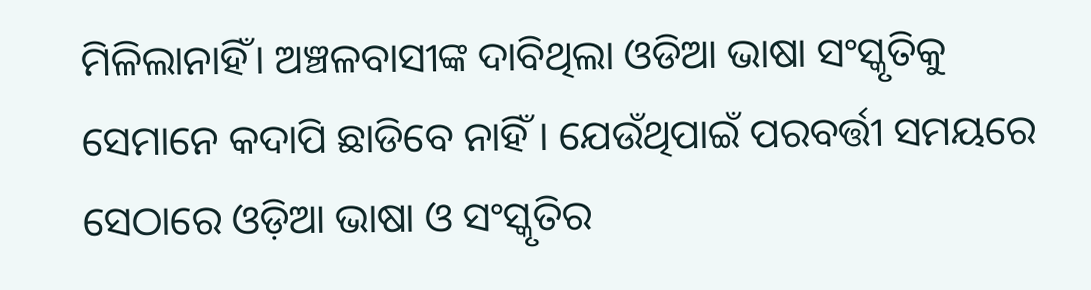ମିଳିଲାନାହିଁ। ଅଞ୍ଚଳବାସୀଙ୍କ ଦାବିଥିଲା ଓଡିଆ ଭାଷା ସଂସ୍କୃତିକୁ ସେମାନେ କଦାପି ଛାଡିବେ ନାହିଁ । ଯେଉଁଥିପାଇଁ ପରବର୍ତ୍ତୀ ସମୟରେ ସେଠାରେ ଓଡ଼ିଆ ଭାଷା ଓ ସଂସ୍କୃତିର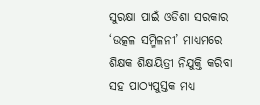ସୁରକ୍ଷା ପାଇଁ ଓଡିଶା ସରକାର ‘ଉତ୍କଳ ସମ୍ମିଳନୀ’ ମାଧ୍ୟମରେ ଶିକ୍ଷକ ଶିକ୍ଷୟିତ୍ରୀ ନିଯୁକ୍ତି କରିବା ସହ ପାଠ୍ୟପୁସ୍ତକ ମଧ୍ୟ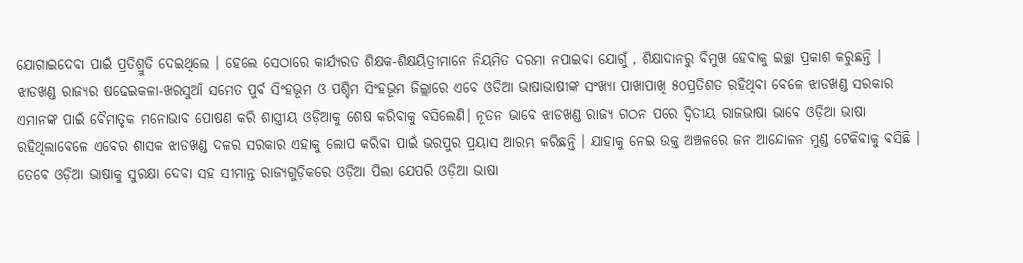ଯୋଗାଇଦେବା ପାଇଁ ପ୍ରତିଶ୍ରୁତି ଦେଇଥିଲେ । ହେଲେ ସେଠାରେ କାର୍ଯ୍ୟରତ ଶିକ୍ଷକ-ଶିକ୍ଷୟିତ୍ରୀମାନେ ନିୟମିତ ଦରମା ନପାଇବା ଯୋଗୁଁ , ଶିକ୍ଷାଦାନରୁ ବିମୁଖ ହେବାକୁ ଇଚ୍ଛା ପ୍ରକାଶ କରୁଛନ୍ତି ।
ଝାଡଖଣ୍ଡ ରାଜ୍ୟର ଷଢେଇକଳା-ଖରସୁଆଁ ସମେତ ପୁର୍ବ ସିଂହଭୂମ ଓ ପଶ୍ଚିମ ସିଂହଭୂମ ଜିଲ୍ଲାରେ ଏବେ ଓଡିଆ ଭାଷାଭାଷୀଙ୍କ ସଂଖ୍ୟା ପାଖାପାଖି ୫୦ପ୍ରତିଶତ ରହିଥିବା ବେଳେ ଝାଡଖଣ୍ଡ ସରକାର ଏମାନଙ୍କ ପାଇଁ ବୈମାତୃକ ମନୋଭାବ ପୋଷଣ କରି ଶାସ୍ତ୍ରୀୟ ଓଡ଼ିଆକୁ ଶେଷ କରିବାକୁ ବସିଲେଣି। ନୂତନ ଭାବେ ଝାଡଖଣ୍ଡ ରାଜ୍ୟ ଗଠନ ପରେ ଦ୍ବିତୀୟ ରାଜଭାଷା ଭାବେ ଓଡ଼ିଆ ଭାଷା ରହିଥିଲାବେଳେ ଏବେର ଶାସକ ଝାଡଖଣ୍ଡ ଦଳର ସରକାର ଏହାକୁ ଲୋପ କରିବା ପାଇଁ ଭରପୁର ପ୍ରୟାସ ଆରମ୍ଭ କରିଛନ୍ତି । ଯାହାକୁ ନେଇ ଉକ୍ତ ଅଞ୍ଚଳରେ ଜନ ଆନ୍ଦୋଳନ ମୁଣ୍ଡ ଟେକିବାକୁ ବସିଛି । ତେବେ ଓଡ଼ିଆ ଭାଷାକୁ ସୁରକ୍ଷା ଦେବା ସହ ସୀମାନ୍ତ ରାଜ୍ୟଗୁଡ଼ିକରେ ଓଡ଼ିଆ ପିଲା ଯେପରି ଓଡ଼ିଆ ଭାଷା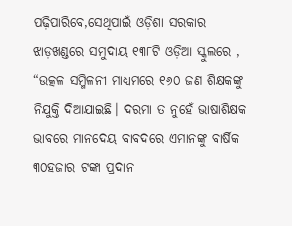ପଢ଼ିପାରିବେ,ସେଥିପାଇଁ ଓଡ଼ିଶା ସରକାର ଝାଡ଼ଖଣ୍ଡରେ ସମୁଦାୟ ୧୩୮ଟି ଓଡ଼ିଆ ସ୍କୁଲରେ , “ଉତ୍କଳ ସମ୍ମିଳନୀ ମାଧ୍ୟମରେ ୧୬୦ ଜଣ ଶିକ୍ଷକଙ୍କୁ ନିଯୁକ୍ତି ଦିଆଯାଇଛି। ଦରମା ତ ନୁହେଁ ଭାଷାଶିକ୍ଷକ ଭାବରେ ମାନଦେୟ ବାବଦରେ ଏମାନଙ୍କୁ ବାର୍ଷିକ ୩୦ହଜାର ଟଙ୍କା ପ୍ରଦାନ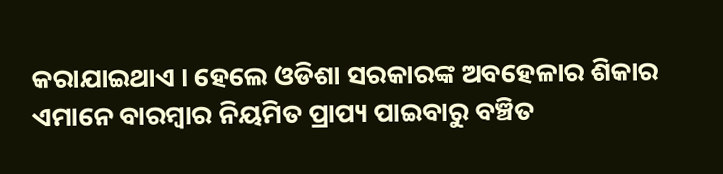କରାଯାଇଥାଏ । ହେଲେ ଓଡିଶା ସରକାରଙ୍କ ଅବହେଳାର ଶିକାର ଏମାନେ ବାରମ୍ବାର ନିୟମିତ ପ୍ରାପ୍ୟ ପାଇବାରୁ ବଞ୍ଚିତ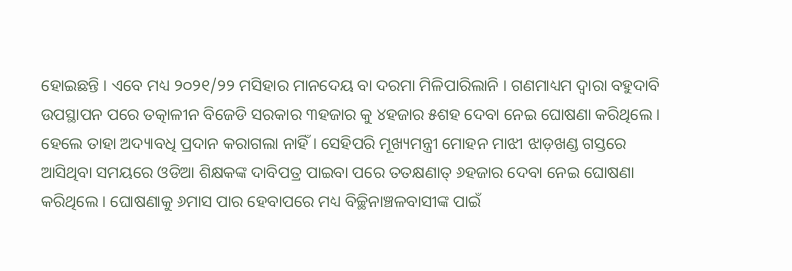ହୋଇଛନ୍ତି । ଏବେ ମଧ୍ୟ ୨୦୨୧/୨୨ ମସିହାର ମାନଦେୟ ବା ଦରମା ମିଳିପାରିଲାନି । ଗଣମାଧ୍ୟମ ଦ୍ବାରା ବହୁଦାବି ଉପସ୍ଥାପନ ପରେ ତତ୍କାଳୀନ ବିଜେଡି ସରକାର ୩ହଜାର କୁ ୪ହଜାର ୫ଶହ ଦେବା ନେଇ ଘୋଷଣା କରିଥିଲେ । ହେଲେ ତାହା ଅଦ୍ୟାବଧି ପ୍ରଦାନ କରାଗଲା ନାହିଁ । ସେହିପରି ମୂଖ୍ୟମନ୍ତ୍ରୀ ମୋହନ ମାଝୀ ଝାଡ଼ଖଣ୍ଡ ଗସ୍ତରେ ଆସିଥିବା ସମୟରେ ଓଡିଆ ଶିକ୍ଷକଙ୍କ ଦାବିପତ୍ର ପାଇବା ପରେ ତତକ୍ଷଣାତ୍ ୬ହଜାର ଦେବା ନେଇ ଘୋଷଣା କରିଥିଲେ । ଘୋଷଣାକୁ ୬ମାସ ପାର ହେବାପରେ ମଧ୍ୟ ବିଚ୍ଛିନାଞ୍ଚଳବାସୀଙ୍କ ପାଇଁ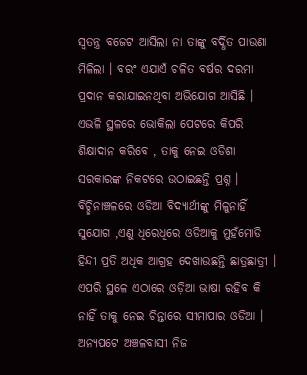ସ୍ବତନ୍ତ୍ର ବଜେଟ ଆସିଲା ନା ତାଙ୍କୁ ବର୍ଦ୍ଧିତ ପାଉଣା ମିଳିଲା । ବରଂ ଏଯାଏଁ ଚଳିତ ବର୍ଷର ଦରମା ପ୍ରଦାନ କରାଯାଇନଥିବା ଅଭିଯୋଗ ଆସିଛି । ଏଭଳି ସ୍ଥଳରେ ଭୋକିଲା ପେଟରେ କିପରି ଶିକ୍ଷାଦାନ କରିବେ , ତାକୁ ନେଇ ଓଡିଶା ସରକାରଙ୍କ ନିକଟରେ ଉଠାଇଛନ୍ତି ପ୍ରଶ୍ନ । ବିଚ୍ଛିନାଞ୍ଚଳରେ ଓଡିଆ ବିଦ୍ୟାର୍ଥୀଙ୍କୁ ମିଳୁନାହିଁ ସୁଯୋଗ ,ଏଣୁ ଧିରେଧିରେ ଓଡିଆକୁ ମୁହଁମୋଡି ହିନ୍ଦୀ ପ୍ରତି ଅଧିକ ଆଗ୍ରହ ଦେଖାଉଛନ୍ତି ଛାତ୍ରଛାତ୍ରୀ । ଏପରି ସ୍ଥଳେ ଏଠାରେ ଓଡ଼ିଆ ଭାଷା ରହିବ କି ନାହିଁ ତାକୁ ନେଇ ଚିନ୍ତାରେ ସୀମାପାର ଓଡିଆ ।
ଅନ୍ୟପଟେ ଅଞ୍ଚଳବାସୀ ନିଜ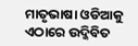ମାତୃଭାଷା ଓଡିଆକୁ ଏଠାରେ ଉଦ୍ଜିବିତ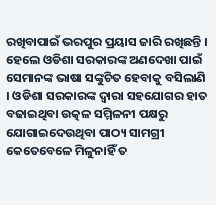ରଖିବାପାଇଁ ଭରପୁର ପ୍ରୟାସ ଜାରି ରଖିଛନ୍ତି । ହେଲେ ଓଡିଶା ସରକାରଙ୍କ ଅଣଦେଖା ପାଇଁ ସେମାନଙ୍କ ଭାଷା ସଙ୍କୁଚିତ ହେବାକୁ ବସିଲାଣି । ଓଡିଶା ସରକାରଙ୍କ ଦ୍ବାରା ସହଯୋଗର ହାତ ବଢାଇଥିବା ଉତ୍କଳ ସମ୍ମିଳନୀ ପକ୍ଷରୁ ଯୋଗାଇଦେଉଥିବା ପାଠ୍ୟ ସାମଗ୍ରୀ କେତେବେଳେ ମିଳୁନାହିଁ ତ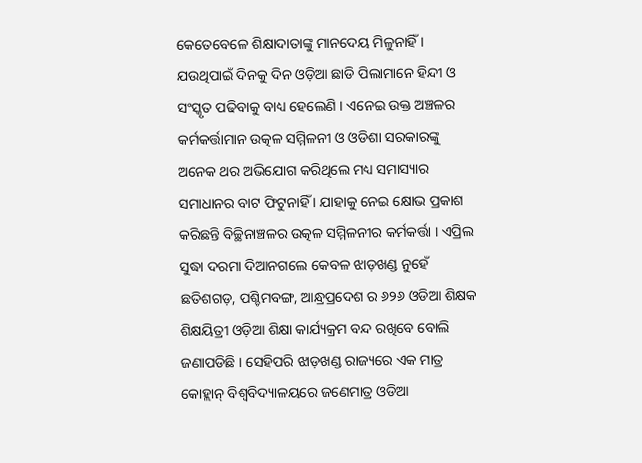କେତେବେଳେ ଶିକ୍ଷାଦାତାଙ୍କୁ ମାନଦେୟ ମିଳୁନାହିଁ । ଯଉଥିପାଇଁ ଦିନକୁ ଦିନ ଓଡ଼ିଆ ଛାଡି ପିଲାମାନେ ହିନ୍ଦୀ ଓ ସଂସ୍କୃତ ପଢିବାକୁ ବାଧ୍ୟ ହେଲେଣି । ଏନେଇ ଉକ୍ତ ଅଞ୍ଚଳର କର୍ମକର୍ତ୍ତାମାନ ଉତ୍କଳ ସମ୍ମିଳନୀ ଓ ଓଡିଶା ସରକାରଙ୍କୁ ଅନେକ ଥର ଅଭିଯୋଗ କରିଥିଲେ ମଧ୍ୟ ସମାସ୍ୟାର ସମାଧାନର ବାଟ ଫିଟୁନାହିଁ । ଯାହାକୁ ନେଇ କ୍ଷୋଭ ପ୍ରକାଶ କରିଛନ୍ତି ବିଚ୍ଛିନାଞ୍ଚଳର ଉତ୍କଳ ସମ୍ମିଳନୀର କର୍ମକର୍ତ୍ତା । ଏପ୍ରିଲ ସୁଦ୍ଧା ଦରମା ଦିଆନଗଲେ କେବଳ ଝାଡ଼ଖଣ୍ଡ ନୁହେଁ ଛତିଶଗଡ଼, ପଶ୍ଚିମବଙ୍ଗ, ଆନ୍ଧ୍ରପ୍ରଦେଶ ର ୬୨୬ ଓଡିଆ ଶିକ୍ଷକ ଶିକ୍ଷୟିତ୍ରୀ ଓଡ଼ିଆ ଶିକ୍ଷା କାର୍ଯ୍ୟକ୍ରମ ବନ୍ଦ ରଖିବେ ବୋଲି ଜଣାପଡିଛି । ସେହିପରି ଝାଡ଼ଖଣ୍ଡ ରାଜ୍ୟରେ ଏକ ମାତ୍ର କୋହ୍ଲାନ୍ ବିଶ୍ବବିଦ୍ୟାଳୟରେ ଜଣେମାତ୍ର ଓଡିଆ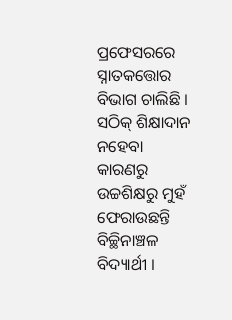ପ୍ରଫେସରରେ ସ୍ନାତକତ୍ତୋର ବିଭାଗ ଚାଲିଛି । ସଠିକ୍ ଶିକ୍ଷାଦାନ ନହେବା କାରଣରୁ ଉଚ୍ଚଶିକ୍ଷରୁ ମୁହଁ ଫେରାଉଛନ୍ତି ବିଚ୍ଛିନାଞ୍ଚଳ ବିଦ୍ୟାର୍ଥୀ ।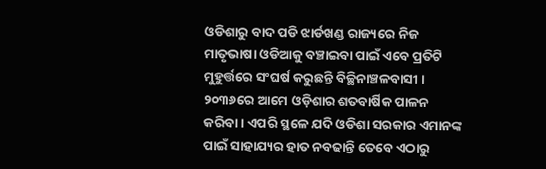ଓଡିଶାରୁ ବାଦ ପଡି ଝାର୍ଡଖଣ୍ଡ ରାଜ୍ୟରେ ନିଜ ମାତୃଭାଷା ଓଡିଆକୁ ବଞ୍ଚାଇବା ପାଇଁ ଏବେ ପ୍ରତିଟି ମୁହୁର୍ତ୍ତରେ ସଂଘର୍ଷ କରୁଛନ୍ତି ବିଚ୍ଛିନାଞ୍ଚଳବାସୀ । ୨୦୩୬ରେ ଆମେ ଓଡ଼ିଶାର ଶତବାର୍ଷିକ ପାଳନ କରିବା। ଏପରି ସ୍ଥଳେ ଯଦି ଓଡିଶା ସରକାର ଏମାନଙ୍କ ପାଇଁ ସାହାଯ୍ୟର ହାତ ନବଢାନ୍ତି ତେବେ ଏଠାରୁ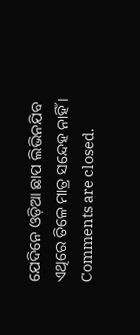ଯେଦିନେ ଓଡ଼ିଆ ଛାପ ଲିଭିନଯିବ ଏଥିରେ ତିଳେ ମାତ୍ର ସନ୍ଦେହ ନାହିଁ ।
Comments are closed.